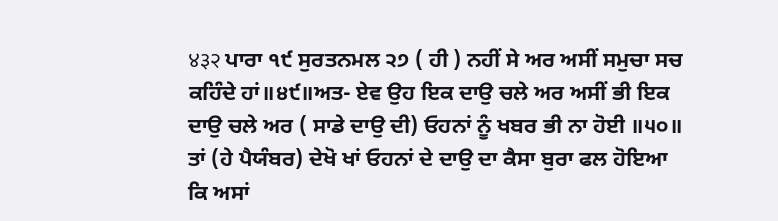४३२ ਪਾਰਾ ੧੯ ਸੁਰਤਨਮਲ ੨੭ ( ਹੀ ) ਨਹੀਂ ਸੇ ਅਰ ਅਸੀਂ ਸਮੁਚਾ ਸਚ ਕਹਿੰਦੇ ਹਾਂ॥੪੯॥ਅਤ- ਏਵ ਉਹ ਇਕ ਦਾਉ ਚਲੇ ਅਰ ਅਸੀਂ ਭੀ ਇਕ ਦਾਉ ਚਲੇ ਅਰ ( ਸਾਡੇ ਦਾਉ ਦੀ) ਓਹਨਾਂ ਨੂੰ ਖਬਰ ਭੀ ਨਾ ਹੋਈ ॥੫੦॥ ਤਾਂ (ਹੇ ਪੈਯੰਬਰ) ਦੇਖੋ ਖਾਂ ਓਹਨਾਂ ਦੇ ਦਾਉ ਦਾ ਕੈਸਾ ਬੁਰਾ ਫਲ ਹੋਇਆ ਕਿ ਅਸਾਂ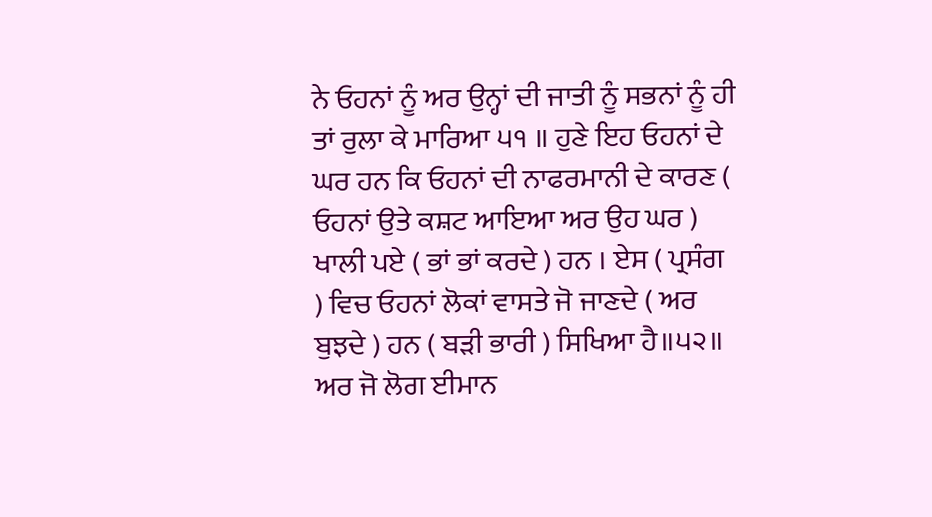ਨੇ ਓਹਨਾਂ ਨੂੰ ਅਰ ਉਨ੍ਹਾਂ ਦੀ ਜਾਤੀ ਨੂੰ ਸਭਨਾਂ ਨੂੰ ਹੀ ਤਾਂ ਰੁਲਾ ਕੇ ਮਾਰਿਆ ੫੧ ॥ ਹੁਣੇ ਇਹ ਓਹਨਾਂ ਦੇ ਘਰ ਹਨ ਕਿ ਓਹਨਾਂ ਦੀ ਨਾਫਰਮਾਨੀ ਦੇ ਕਾਰਣ ( ਓਹਨਾਂ ਉਤੇ ਕਸ਼ਟ ਆਇਆ ਅਰ ਉਹ ਘਰ ) ਖਾਲੀ ਪਏ ( ਭਾਂ ਭਾਂ ਕਰਦੇ ) ਹਨ । ਏਸ ( ਪ੍ਰਸੰਗ ) ਵਿਚ ਓਹਨਾਂ ਲੋਕਾਂ ਵਾਸਤੇ ਜੋ ਜਾਣਦੇ ( ਅਰ ਬੁਝਦੇ ) ਹਨ ( ਬੜੀ ਭਾਰੀ ) ਸਿਖਿਆ ਹੈ॥੫੨॥ ਅਰ ਜੋ ਲੋਗ ਈਮਾਨ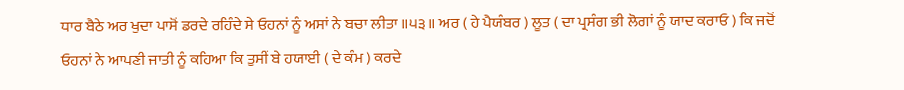ਧਾਰ ਬੈਠੇ ਅਰ ਖੁਦਾ ਪਾਸੋਂ ਡਰਦੇ ਰਹਿੰਦੇ ਸੇ ਓਹਨਾਂ ਨੂੰ ਅਸਾਂ ਨੇ ਬਚਾ ਲੀਤਾ ॥੫੩॥ ਅਰ ( ਹੇ ਪੈਯੰਬਰ ) ਲੂਤ ( ਦਾ ਪ੍ਰਸੰਗ ਭੀ ਲੋਗਾਂ ਨੂੰ ਯਾਦ ਕਰਾਓ ) ਕਿ ਜਦੋਂ ਓਹਨਾਂ ਨੇ ਆਪਣੀ ਜਾਤੀ ਨੂੰ ਕਹਿਆ ਕਿ ਤੁਸੀਂ ਬੇ ਹਯਾਈ ( ਦੇ ਕੰਮ ) ਕਰਦੇ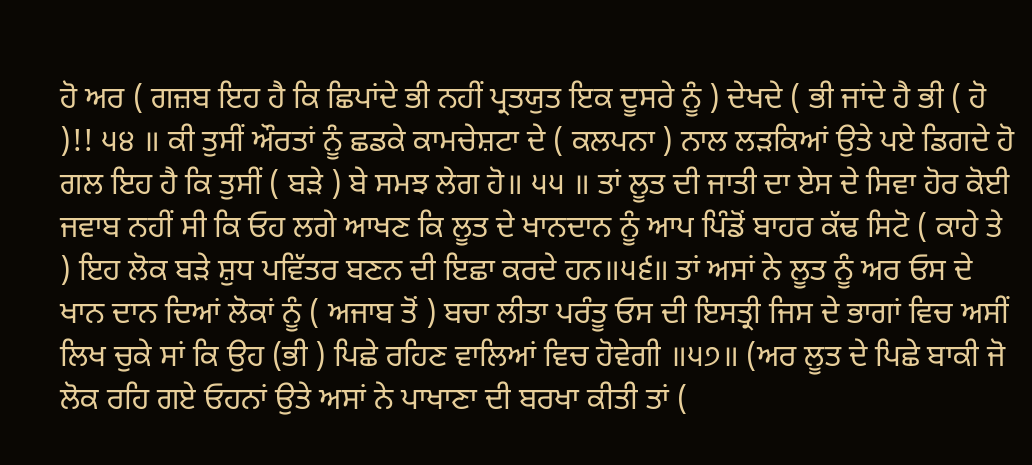ਹੋ ਅਰ ( ਗਜ਼ਬ ਇਹ ਹੈ ਕਿ ਛਿਪਾਂਦੇ ਭੀ ਨਹੀਂ ਪ੍ਰਤਯੁਤ ਇਕ ਦੂਸਰੇ ਨੂੰ ) ਦੇਖਦੇ ( ਭੀ ਜਾਂਦੇ ਹੈ ਭੀ ( ਹੋ )!! ੫੪ ॥ ਕੀ ਤੁਸੀਂ ਔਰਤਾਂ ਨੂੰ ਛਡਕੇ ਕਾਮਚੇਸ਼ਟਾ ਦੇ ( ਕਲਪਨਾ ) ਨਾਲ ਲੜਕਿਆਂ ਉਤੇ ਪਏ ਡਿਗਦੇ ਹੋ ਗਲ ਇਹ ਹੈ ਕਿ ਤੁਸੀਂ ( ਬੜੇ ) ਬੇ ਸਮਝ ਲੇਗ ਹੋ॥ ੫੫ ॥ ਤਾਂ ਲੂਤ ਦੀ ਜਾਤੀ ਦਾ ਏਸ ਦੇ ਸਿਵਾ ਹੋਰ ਕੋਈ ਜਵਾਬ ਨਹੀਂ ਸੀ ਕਿ ਓਹ ਲਗੇ ਆਖਣ ਕਿ ਲੂਤ ਦੇ ਖਾਨਦਾਨ ਨੂੰ ਆਪ ਪਿੰਡੋਂ ਬਾਹਰ ਕੱਢ ਸਿਟੋ ( ਕਾਹੇ ਤੇ ) ਇਹ ਲੋਕ ਬੜੇ ਸ਼ੁਧ ਪਵਿੱਤਰ ਬਣਨ ਦੀ ਇਛਾ ਕਰਦੇ ਹਨ॥੫੬॥ ਤਾਂ ਅਸਾਂ ਨੇ ਲੂਤ ਨੂੰ ਅਰ ਓਸ ਦੇ ਖਾਨ ਦਾਨ ਦਿਆਂ ਲੋਕਾਂ ਨੂੰ ( ਅਜਾਬ ਤੋਂ ) ਬਚਾ ਲੀਤਾ ਪਰੰਤੂ ਓਸ ਦੀ ਇਸਤ੍ਰੀ ਜਿਸ ਦੇ ਭਾਗਾਂ ਵਿਚ ਅਸੀਂ ਲਿਖ ਚੁਕੇ ਸਾਂ ਕਿ ਉਹ (ਭੀ ) ਪਿਛੇ ਰਹਿਣ ਵਾਲਿਆਂ ਵਿਚ ਹੋਵੇਗੀ ॥੫੭॥ (ਅਰ ਲੂਤ ਦੇ ਪਿਛੇ ਬਾਕੀ ਜੋ ਲੋਕ ਰਹਿ ਗਏ ਓਹਨਾਂ ਉਤੇ ਅਸਾਂ ਨੇ ਪਾਖਾਣਾ ਦੀ ਬਰਖਾ ਕੀਤੀ ਤਾਂ (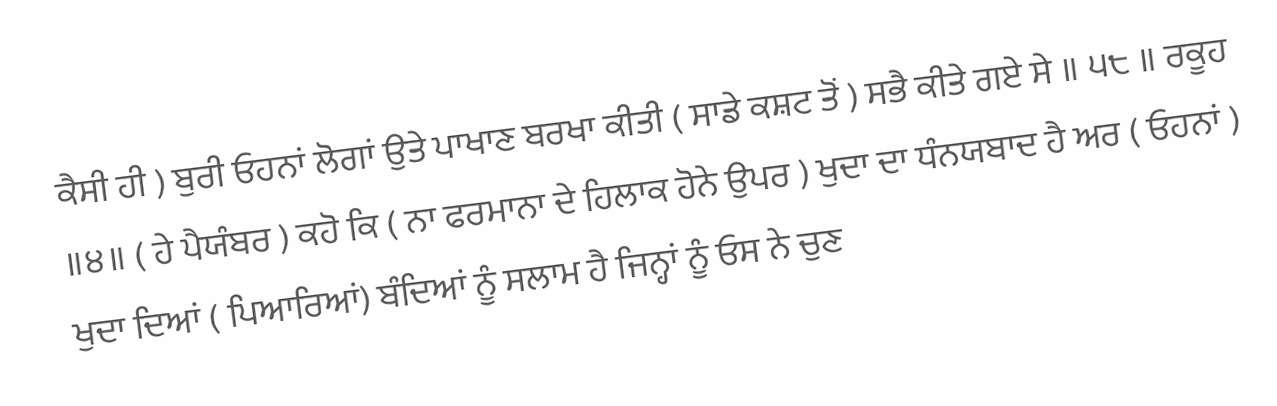ਕੈਸੀ ਹੀ ) ਬੁਰੀ ਓਹਨਾਂ ਲੋਗਾਂ ਉਤੇ ਪਾਖਾਣ ਬਰਖਾ ਕੀਤੀ ( ਸਾਡੇ ਕਸ਼ਟ ਤੋਂ ) ਸਭੈ ਕੀਤੇ ਗਏ ਸੇ ॥ ੫੮ ॥ ਰਕੂਹ ॥੪॥ ( ਹੇ ਪੈਯੰਬਰ ) ਕਹੋ ਕਿ ( ਨਾ ਫਰਮਾਨਾ ਦੇ ਹਿਲਾਕ ਹੋਨੇ ਉਪਰ ) ਖੁਦਾ ਦਾ ਧੰਨਯਬਾਦ ਹੈ ਅਰ ( ਓਹਨਾਂ ) ਖੁਦਾ ਦਿਆਂ ( ਪਿਆਰਿਆਂ) ਬੰਦਿਆਂ ਨੂੰ ਸਲਾਮ ਹੈ ਜਿਨ੍ਹਾਂ ਨੂੰ ਓਸ ਨੇ ਚੁਣ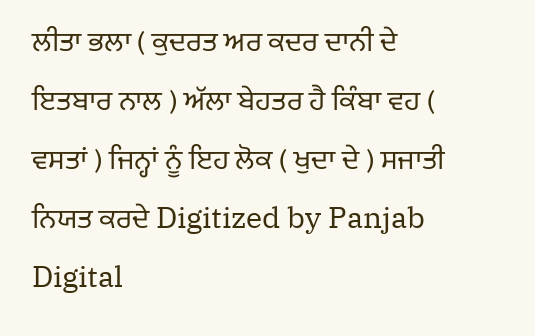ਲੀਤਾ ਭਲਾ ( ਕੁਦਰਤ ਅਰ ਕਦਰ ਦਾਨੀ ਦੇ ਇਤਬਾਰ ਨਾਲ ) ਅੱਲਾ ਬੇਹਤਰ ਹੈ ਕਿੰਬਾ ਵਹ ( ਵਸਤਾਂ ) ਜਿਨ੍ਹਾਂ ਨੂੰ ਇਹ ਲੋਕ ( ਖੁਦਾ ਦੇ ) ਸਜਾਤੀ ਨਿਯਤ ਕਰਦੇ Digitized by Panjab Digital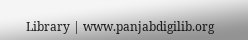Library | www.panjabdigilib.org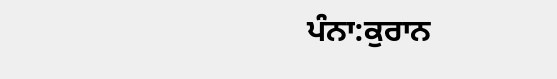ਪੰਨਾ:ਕੁਰਾਨ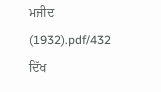ਮਜੀਦ (1932).pdf/432
ਦਿੱਖ